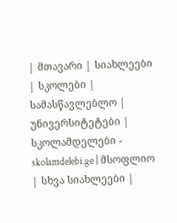| მთავარი | სიახლეები | სკოლები | სამასწავლებლო | უნივერსიტეტები | სკოლამდელები - skolamdelebi.ge | მსოფლიო | სხვა სიახლეები |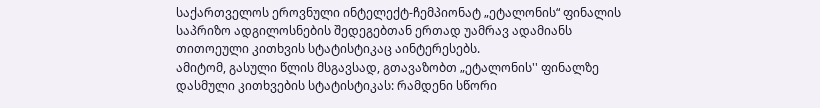საქართველოს ეროვნული ინტელექტ-ჩემპიონატ „ეტალონის“ ფინალის საპრიზო ადგილოსნების შედეგებთან ერთად უამრავ ადამიანს თითოეული კითხვის სტატისტიკაც აინტერესებს.
ამიტომ, გასული წლის მსგავსად, გთავაზობთ „ეტალონის'' ფინალზე დასმული კითხვების სტატისტიკას: რამდენი სწორი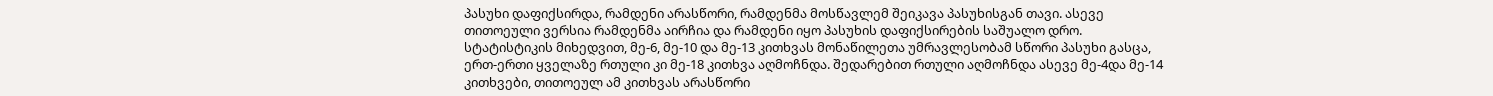პასუხი დაფიქსირდა, რამდენი არასწორი, რამდენმა მოსწავლემ შეიკავა პასუხისგან თავი. ასევე თითოეული ვერსია რამდენმა აირჩია და რამდენი იყო პასუხის დაფიქსირების საშუალო დრო.
სტატისტიკის მიხედვით, მე-6, მე-10 და მე-13 კითხვას მონაწილეთა უმრავლესობამ სწორი პასუხი გასცა, ერთ-ერთი ყველაზე რთული კი მე-18 კითხვა აღმოჩნდა. შედარებით რთული აღმოჩნდა ასევე მე-4და მე-14 კითხვები, თითოეულ ამ კითხვას არასწორი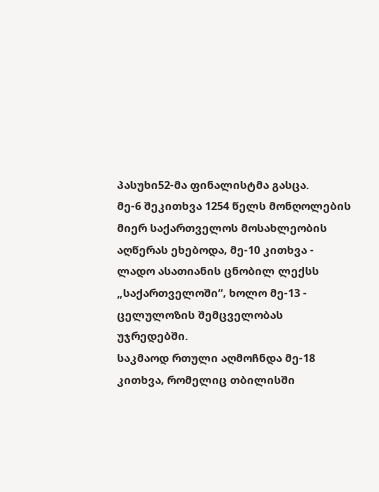პასუხი52-მა ფინალისტმა გასცა.
მე-6 შეკითხვა 1254 წელს მონღოლების მიერ საქართველოს მოსახლეობის აღწერას ეხებოდა, მე-10 კითხვა - ლადო ასათიანის ცნობილ ლექსს „საქართველოში“, ხოლო მე-13 - ცელულოზის შემცველობას უჯრედებში.
საკმაოდ რთული აღმოჩნდა მე-18 კითხვა, რომელიც თბილისში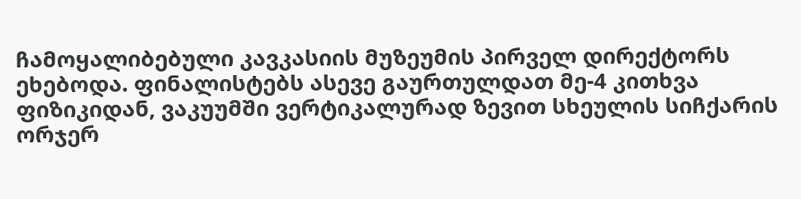ჩამოყალიბებული კავკასიის მუზეუმის პირველ დირექტორს ეხებოდა. ფინალისტებს ასევე გაურთულდათ მე-4 კითხვა ფიზიკიდან, ვაკუუმში ვერტიკალურად ზევით სხეულის სიჩქარის ორჯერ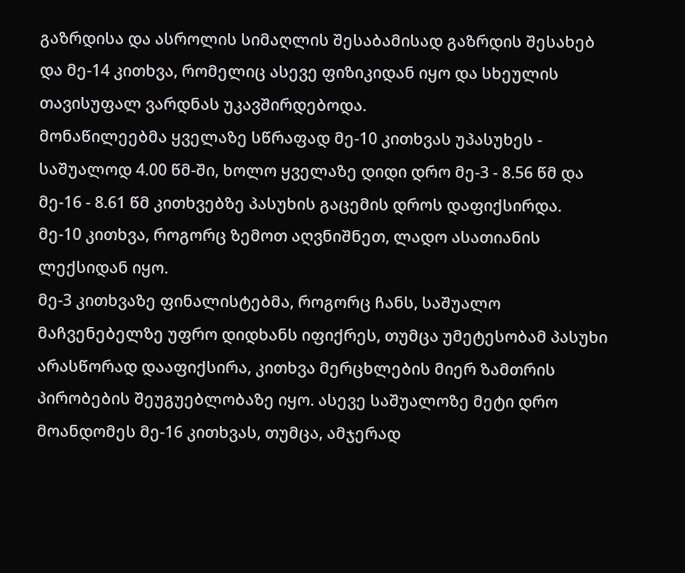გაზრდისა და ასროლის სიმაღლის შესაბამისად გაზრდის შესახებ და მე-14 კითხვა, რომელიც ასევე ფიზიკიდან იყო და სხეულის თავისუფალ ვარდნას უკავშირდებოდა.
მონაწილეებმა ყველაზე სწრაფად მე-10 კითხვას უპასუხეს - საშუალოდ 4.00 წმ-ში, ხოლო ყველაზე დიდი დრო მე-3 - 8.56 წმ და მე-16 - 8.61 წმ კითხვებზე პასუხის გაცემის დროს დაფიქსირდა.
მე-10 კითხვა, როგორც ზემოთ აღვნიშნეთ, ლადო ასათიანის ლექსიდან იყო.
მე-3 კითხვაზე ფინალისტებმა, როგორც ჩანს, საშუალო მაჩვენებელზე უფრო დიდხანს იფიქრეს, თუმცა უმეტესობამ პასუხი არასწორად დააფიქსირა, კითხვა მერცხლების მიერ ზამთრის პირობების შეუგუებლობაზე იყო. ასევე საშუალოზე მეტი დრო მოანდომეს მე-16 კითხვას, თუმცა, ამჯერად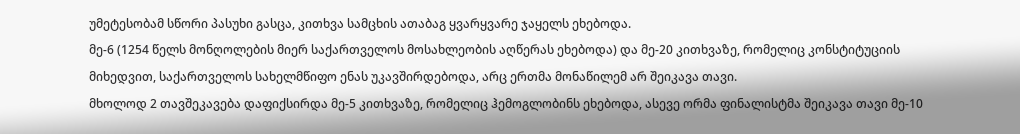უმეტესობამ სწორი პასუხი გასცა, კითხვა სამცხის ათაბაგ ყვარყვარე ჯაყელს ეხებოდა.
მე-6 (1254 წელს მონღოლების მიერ საქართველოს მოსახლეობის აღწერას ეხებოდა) და მე-20 კითხვაზე, რომელიც კონსტიტუციის მიხედვით, საქართველოს სახელმწიფო ენას უკავშირდებოდა, არც ერთმა მონაწილემ არ შეიკავა თავი.
მხოლოდ 2 თავშეკავება დაფიქსირდა მე-5 კითხვაზე, რომელიც ჰემოგლობინს ეხებოდა, ასევე ორმა ფინალისტმა შეიკავა თავი მე-10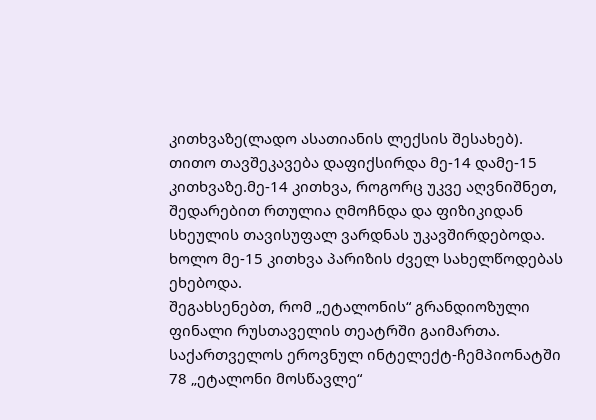კითხვაზე(ლადო ასათიანის ლექსის შესახებ).
თითო თავშეკავება დაფიქსირდა მე-14 დამე-15 კითხვაზე.მე-14 კითხვა, როგორც უკვე აღვნიშნეთ, შედარებით რთულია ღმოჩნდა და ფიზიკიდან სხეულის თავისუფალ ვარდნას უკავშირდებოდა. ხოლო მე-15 კითხვა პარიზის ძველ სახელწოდებას ეხებოდა.
შეგახსენებთ, რომ „ეტალონის“ გრანდიოზული ფინალი რუსთაველის თეატრში გაიმართა.
საქართველოს ეროვნულ ინტელექტ-ჩემპიონატში 78 „ეტალონი მოსწავლე“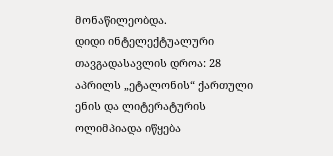მონაწილეობდა.
დიდი ინტელექტუალური თავგადასავლის დროა: 28 აპრილს „ეტალონის“ ქართული ენის და ლიტერატურის ოლიმპიადა იწყება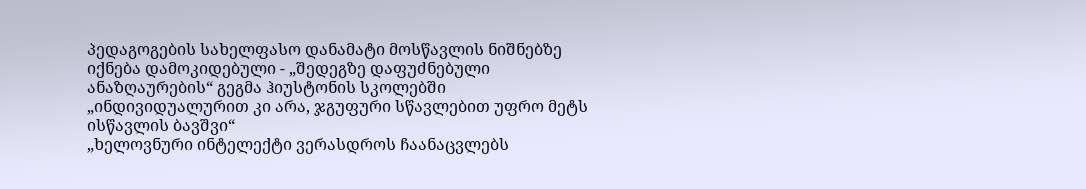პედაგოგების სახელფასო დანამატი მოსწავლის ნიშნებზე იქნება დამოკიდებული - „შედეგზე დაფუძნებული ანაზღაურების“ გეგმა ჰიუსტონის სკოლებში
„ინდივიდუალურით კი არა, ჯგუფური სწავლებით უფრო მეტს ისწავლის ბავშვი“
„ხელოვნური ინტელექტი ვერასდროს ჩაანაცვლებს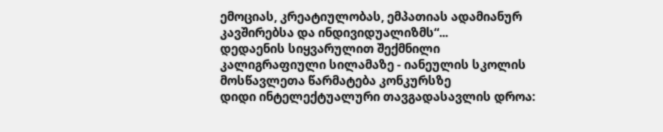ემოციას, კრეატიულობას, ემპათიას ადამიანურ კავშირებსა და ინდივიდუალიზმს“...
დედაენის სიყვარულით შექმნილი კალიგრაფიული სილამაზე - იანეულის სკოლის მოსწავლეთა წარმატება კონკურსზე
დიდი ინტელექტუალური თავგადასავლის დროა: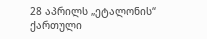28 აპრილს „ეტალონის“ ქართული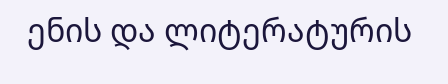ენის და ლიტერატურის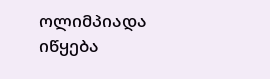ოლიმპიადა იწყება